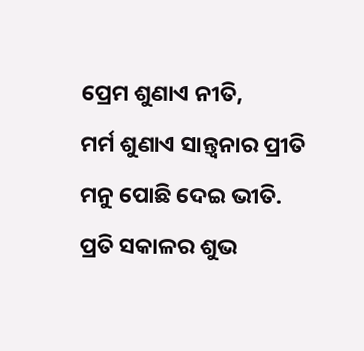ପ୍ରେମ ଶୁଣାଏ ନୀତି,
ମର୍ମ ଶୁଣାଏ ସାନ୍ତ୍ୱନାର ପ୍ରୀତି
ମନୁ ପୋଛି ଦେଇ ଭୀତି.
ପ୍ରତି ସକାଳର ଶୁଭ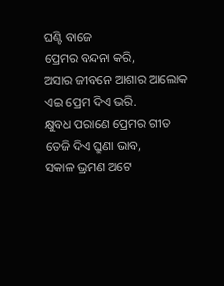ଘଣ୍ଟି ବାଜେ
ପ୍ରେମର ବନ୍ଦନା କରି,
ଅସାର ଜୀବନେ ଆଶାର ଆଲୋକ
ଏଇ ପ୍ରେମ ଦିଏ ଭରି.
କ୍ଷୁବଧ ପରାଣେ ପ୍ରେମର ଗୀତ
ତେଜି ଦିଏ ଘ୍ରୁଣା ଭାବ,
ସକାଳ ଭ୍ରମଣ ଅଟେ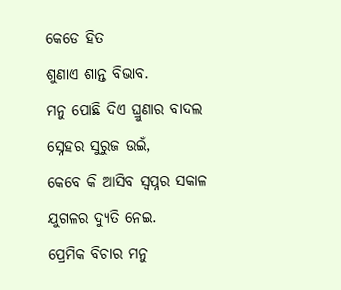କେଡେ ହିତ
ଶୁଣାଏ ଶାନ୍ତ ବିଭାବ.
ମନୁ ପୋଛି ଦିଏ ଘ୍ରୁଣାର ବାଦଲ
ସ୍ନେହର ସୁରୁଜ ଉଇଁ,
କେବେ କି ଆସିବ ସ୍ୱପ୍ନର ସକାଳ
ଯୁଗଳର ଦ୍ୟୁତି ନେଇ.
ପ୍ରେମିକ ବିଚାର ମନୁ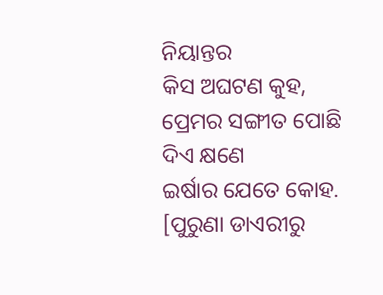ନିୟାନ୍ତର
କିସ ଅଘଟଣ କୁହ,
ପ୍ରେମର ସଙ୍ଗୀତ ପୋଛି ଦିଏ କ୍ଷଣେ
ଇର୍ଷାର ଯେତେ କୋହ.
[ପୁରୁଣା ଡାଏରୀରୁ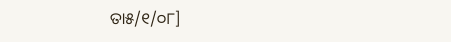ତା୫/୧/୦୮]